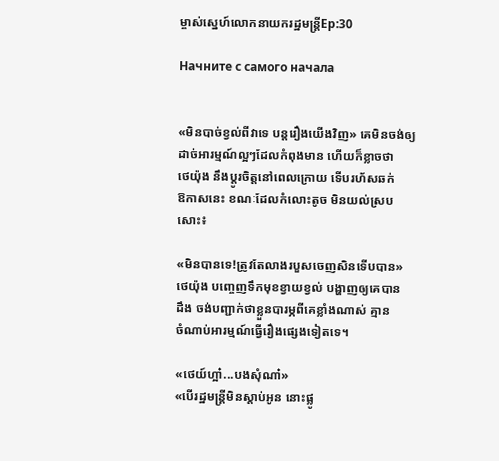ម្ចាស់ស្នេហ៍លោកនាយករដ្ឋមន្ត្រីEp:30

Начните с самого начала


«មិនបាច់ខ្វល់ពីវាទេ បន្តរឿងយើងវិញ» គេមិនចង់ឲ្យ
ដាច់អារម្មណ៍ល្អៗដែលកំពុងមាន ហើយក៏ខ្លាចថា
ថេយ៉ុង នឹងប្ដូរចិត្តនៅពេលក្រោយ ទើបរហ័សឆក់
ឱកាសនេះ ខណៈដែលកំលោះតូច មិនយល់ស្រប
សោះ៖

«មិនបានទេ!ត្រូវតែលាងរបួសចេញសិនទើបបាន»
ថេយ៉ុង បញ្ចេញទឹកមុខខ្វាយខ្វល់ បង្ហាញឲ្យគេបាន
ដឹង ចង់បញ្ជាក់ថាខ្លួនបារម្ភពីគេខ្លាំងណាស់ គ្មាន
ចំណាប់អារម្មណ៍ធ្វើរឿងផ្សេងទៀតទេ។

«ថេយ៍ហ្អា៎...បងសុំណា៎»
«បើរដ្ឋមន្ត្រីមិនស្ដាប់អូន នោះផ្លូ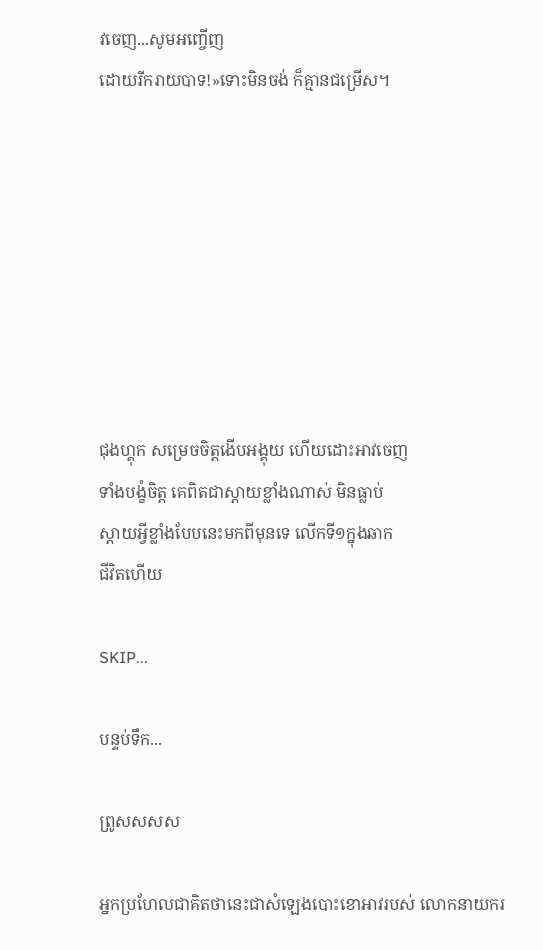វចេញ...សូមអញ្ចើញ
ដោយរីករាយបាទ!»ទោះមិនចង់ ក៏គ្មានជម្រើស។








ជុងហ្គុក សម្រេចចិត្តងើបអង្គុយ ហើយដោះអាវចេញ
ទាំងបង្ខំចិត្ត គេពិតជាស្ដាយខ្លាំងណាស់ មិនធ្លាប់
ស្ដាយអ្វីខ្លាំងបែបនេះមកពីមុនទេ លើកទី១ក្នុងឆាក
ជីវិតហើយ

SKIP...

បន្ទប់ទឹក...

ព្រូសសសស

អ្នកប្រហែលជាគិតថានេះជាសំឡេងបោះខោអាវរបស់ លោកនាយករ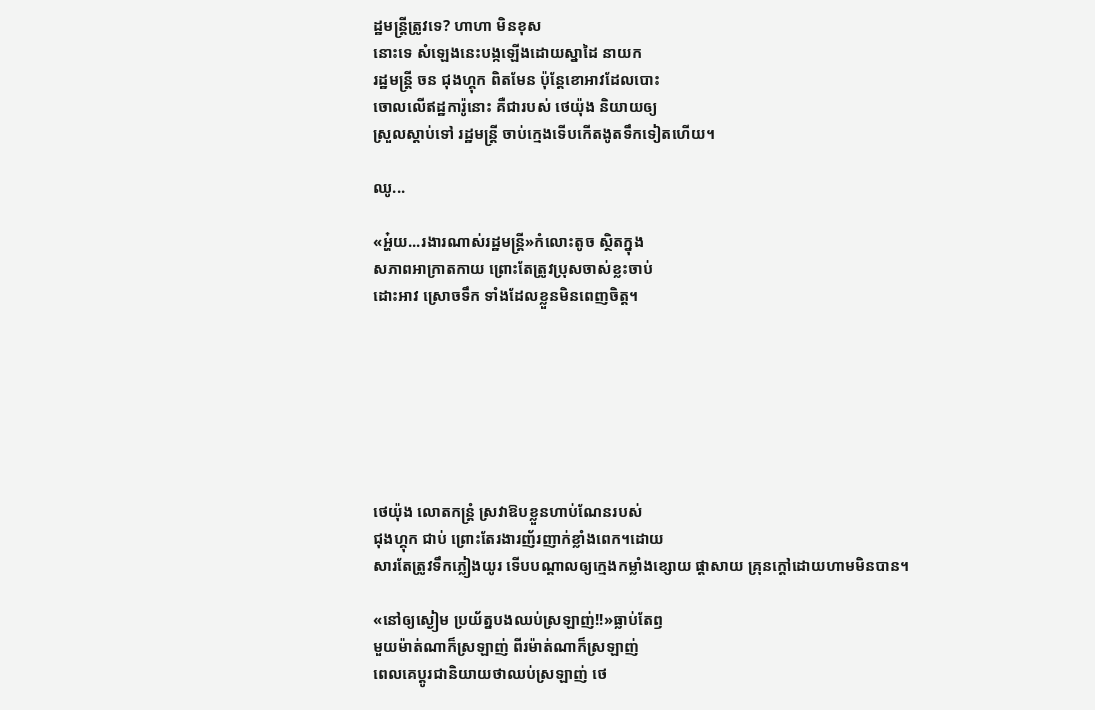ដ្ឋមន្ត្រីត្រូវទេ? ហាហា មិនខុស
នោះទេ សំឡេងនេះបង្កឡើងដោយស្នាដៃ នាយក
រដ្ឋមន្ត្រី ចន ជុងហ្គុក ពិតមែន ប៉ុន្តែខោអាវដែលបោះ
ចោលលើឥដ្ឋការ៉ូនោះ គឺជារបស់ ថេយ៉ុង និយាយឲ្យ
ស្រួលស្ដាប់ទៅ រដ្ឋមន្ត្រី ចាប់ក្មេងទើបកើតងូតទឹកទៀតហើយ។

ឈូ...

«អ្ហ៎យ...រងារណាស់រដ្ឋមន្ត្រី»កំលោះតូច ស្ថិតក្នុង
សភាពអាក្រាតកាយ ព្រោះតែត្រូវប្រុសចាស់ខ្លះចាប់
ដោះអាវ ស្រោចទឹក ទាំងដែលខ្លួនមិនពេញចិត្ត។







ថេយ៉ុង លោតកន្ត្រំ ស្រវាឱបខ្លួនហាប់ណែនរបស់
ជុងហ្គុក ជាប់ ព្រោះតែរងារញ័រញាក់ខ្លាំងពេក។ដោយ
សារតែត្រូវទឹកភ្លៀងយូរ ទើបបណ្ដាលឲ្យក្មេងកម្លាំងខ្សោយ ផ្ដាសាយ គ្រុនក្ដៅដោយហាមមិនបាន។

«នៅឲ្យស្ងៀម ប្រយ័ត្នបងឈប់ស្រឡាញ់!!»ធ្លាប់តែឭ
មួយម៉ាត់ណាក៏ស្រឡាញ់ ពីរម៉ាត់ណាក៏ស្រឡាញ់
ពេលគេប្ដូរជានិយាយថាឈប់ស្រឡាញ់ ថេ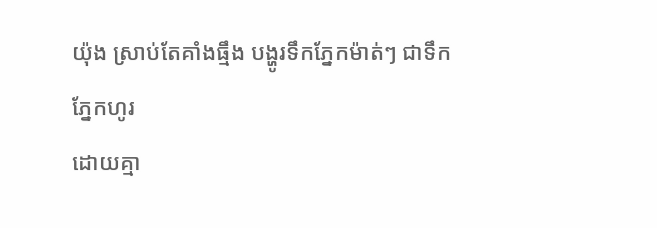យ៉ុង ស្រាប់តែគាំងធ្មឹង បង្ហូរទឹកភ្នែកម៉ាត់ៗ ជាទឹកភ្នែកហូរ
ដោយគ្មា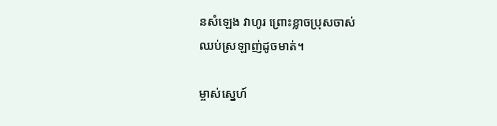នសំឡេង វាហូរ ព្រោះខ្លាចប្រុសចាស់
ឈប់ស្រឡាញ់ដូចមាត់។

ម្ចាស់ស្នេហ៍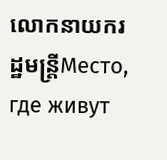លោកនាយករដ្ឋមន្ត្រីМесто, где живут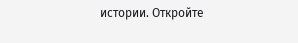истории. Откройте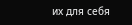их для себя